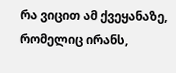რა ვიცით ამ ქვეყანაზე, რომელიც ირანს,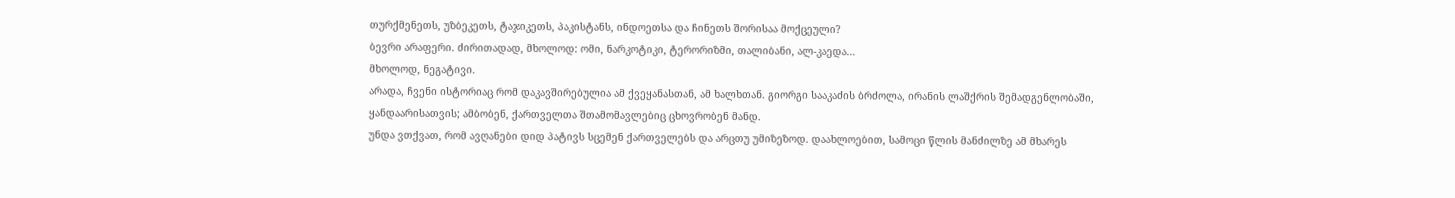თურქმენეთს, უზბეკეთს, ტაჯიკეთს, პაკისტანს, ინდოეთსა და ჩინეთს შორისაა მოქცეული?
ბევრი არაფერი. ძირითადად, მხოლოდ: ომი, ნარკოტიკი, ტერორიზმი, თალიბანი, ალ-კაედა…
მხოლოდ, ნეგატივი.
არადა, ჩვენი ისტორიაც რომ დაკავშირებულია ამ ქვეყანასთან, ამ ხალხთან. გიორგი სააკაძის ბრძოლა, ირანის ლაშქრის შემადგენლობაში, ყანდაარისათვის; ამბობენ, ქართველთა შთამომავლებიც ცხოვრობენ მანდ.
უნდა ვთქვათ, რომ ავღანები დიდ პატივს სცემენ ქართველებს და არცთუ უმიზეზოდ. დაახლოებით, სამოცი წლის მანძილზე ამ მხარეს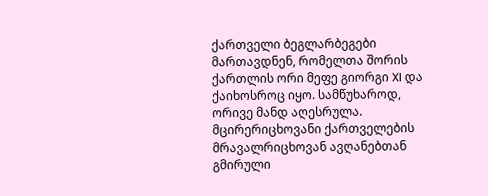ქართველი ბეგლარბეგები მართავდნენ, რომელთა შორის ქართლის ორი მეფე გიორგი XI და ქაიხოსროც იყო. სამწუხაროდ, ორივე მანდ აღესრულა.
მცირერიცხოვანი ქართველების მრავალრიცხოვან ავღანებთან გმირული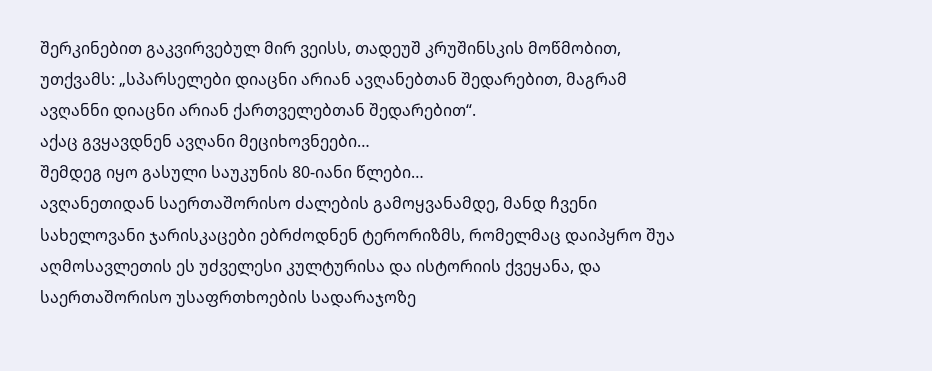შერკინებით გაკვირვებულ მირ ვეისს, თადეუშ კრუშინსკის მოწმობით, უთქვამს: „სპარსელები დიაცნი არიან ავღანებთან შედარებით, მაგრამ ავღანნი დიაცნი არიან ქართველებთან შედარებით“.
აქაც გვყავდნენ ავღანი მეციხოვნეები…
შემდეგ იყო გასული საუკუნის 80-იანი წლები…
ავღანეთიდან საერთაშორისო ძალების გამოყვანამდე, მანდ ჩვენი სახელოვანი ჯარისკაცები ებრძოდნენ ტერორიზმს, რომელმაც დაიპყრო შუა აღმოსავლეთის ეს უძველესი კულტურისა და ისტორიის ქვეყანა, და საერთაშორისო უსაფრთხოების სადარაჯოზე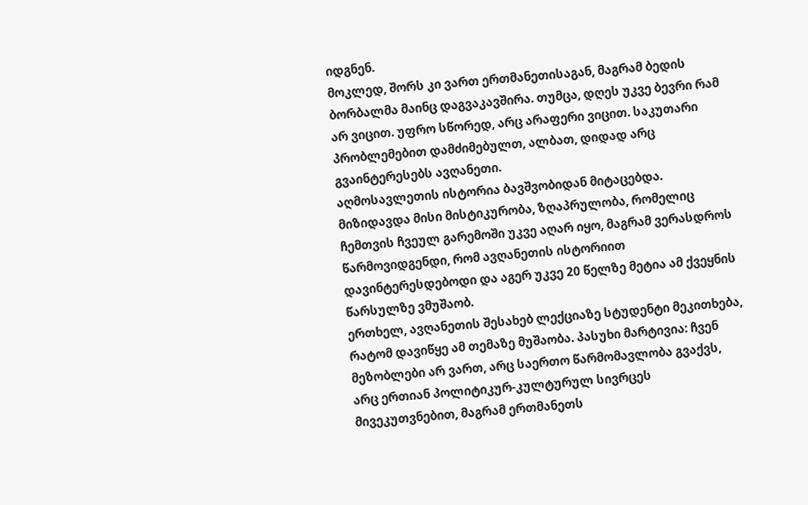იდგნენ.
მოკლედ, შორს კი ვართ ერთმანეთისაგან, მაგრამ ბედის ბორბალმა მაინც დაგვაკავშირა. თუმცა, დღეს უკვე ბევრი რამ არ ვიცით. უფრო სწორედ, არც არაფერი ვიცით. საკუთარი პრობლემებით დამძიმებულთ, ალბათ, დიდად არც გვაინტერესებს ავღანეთი.
აღმოსავლეთის ისტორია ბავშვობიდან მიტაცებდა. მიზიდავდა მისი მისტიკურობა, ზღაპრულობა, რომელიც ჩემთვის ჩვეულ გარემოში უკვე აღარ იყო, მაგრამ ვერასდროს წარმოვიდგენდი, რომ ავღანეთის ისტორიით დავინტერესდებოდი და აგერ უკვე 20 წელზე მეტია ამ ქვეყნის წარსულზე ვმუშაობ.
ერთხელ, ავღანეთის შესახებ ლექციაზე სტუდენტი მეკითხება, რატომ დავიწყე ამ თემაზე მუშაობა. პასუხი მარტივია: ჩვენ მეზობლები არ ვართ, არც საერთო წარმომავლობა გვაქვს, არც ერთიან პოლიტიკურ-კულტურულ სივრცეს მივეკუთვნებით, მაგრამ ერთმანეთს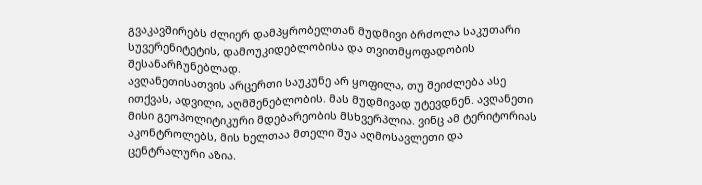გვაკავშირებს ძლიერ დამპყრობელთან მუდმივი ბრძოლა საკუთარი სუვერენიტეტის, დამოუკიდებლობისა და თვითმყოფადობის შესანარჩუნებლად.
ავღანეთისათვის არცერთი საუკუნე არ ყოფილა, თუ შეიძლება ასე ითქვას, ადვილი, აღმშენებლობის. მას მუდმივად უტევდნენ. ავღანეთი მისი გეოპოლიტიკური მდებარეობის მსხვერპლია. ვინც ამ ტერიტორიას აკონტროლებს, მის ხელთაა მთელი შუა აღმოსავლეთი და ცენტრალური აზია.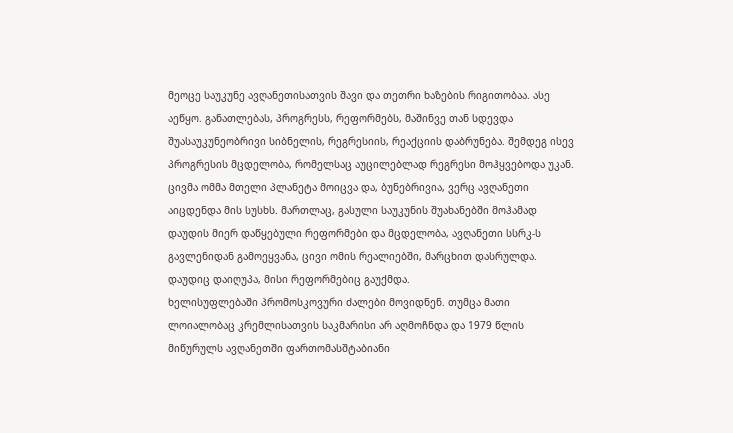მეოცე საუკუნე ავღანეთისათვის შავი და თეთრი ხაზების რიგითობაა. ასე აეწყო. განათლებას, პროგრესს, რეფორმებს, მაშინვე თან სდევდა შუასაუკუნეობრივი სიბნელის, რეგრესიის, რეაქციის დაბრუნება. შემდეგ ისევ პროგრესის მცდელობა, რომელსაც აუცილებლად რეგრესი მოჰყვებოდა უკან.
ცივმა ომმა მთელი პლანეტა მოიცვა და, ბუნებრივია, ვერც ავღანეთი აიცდენდა მის სუსხს. მართლაც, გასული საუკუნის შუახანებში მოჰამად დაუდის მიერ დაწყებული რეფორმები და მცდელობა, ავღანეთი სსრკ-ს გავლენიდან გამოეყვანა, ცივი ომის რეალიებში, მარცხით დასრულდა. დაუდიც დაიღუპა, მისი რეფორმებიც გაუქმდა.
ხელისუფლებაში პრომოსკოვური ძალები მოვიდნენ. თუმცა მათი ლოიალობაც კრემლისათვის საკმარისი არ აღმოჩნდა და 1979 წლის მიწურულს ავღანეთში ფართომასშტაბიანი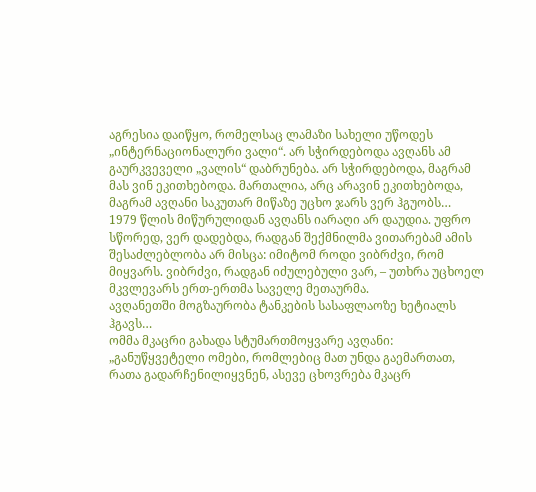აგრესია დაიწყო, რომელსაც ლამაზი სახელი უწოდეს „ინტერნაციონალური ვალი“. არ სჭირდებოდა ავღანს ამ გაურკვეველი „ვალის“ დაბრუნება. არ სჭირდებოდა, მაგრამ მას ვინ ეკითხებოდა. მართალია, არც არავინ ეკითხებოდა, მაგრამ ავღანი საკუთარ მიწაზე უცხო ჯარს ვერ ჰგუობს…
1979 წლის მიწურულიდან ავღანს იარაღი არ დაუდია. უფრო სწორედ, ვერ დადებდა, რადგან შექმნილმა ვითარებამ ამის შესაძლებლობა არ მისცა: იმიტომ როდი ვიბრძვი, რომ მიყვარს. ვიბრძვი, რადგან იძულებული ვარ, – უთხრა უცხოელ მკვლევარს ერთ-ერთმა საველე მეთაურმა.
ავღანეთში მოგზაურობა ტანკების სასაფლაოზე ხეტიალს ჰგავს…
ომმა მკაცრი გახადა სტუმართმოყვარე ავღანი: „განუწყვეტელი ომები, რომლებიც მათ უნდა გაემართათ, რათა გადარჩენილიყვნენ, ასევე ცხოვრება მკაცრ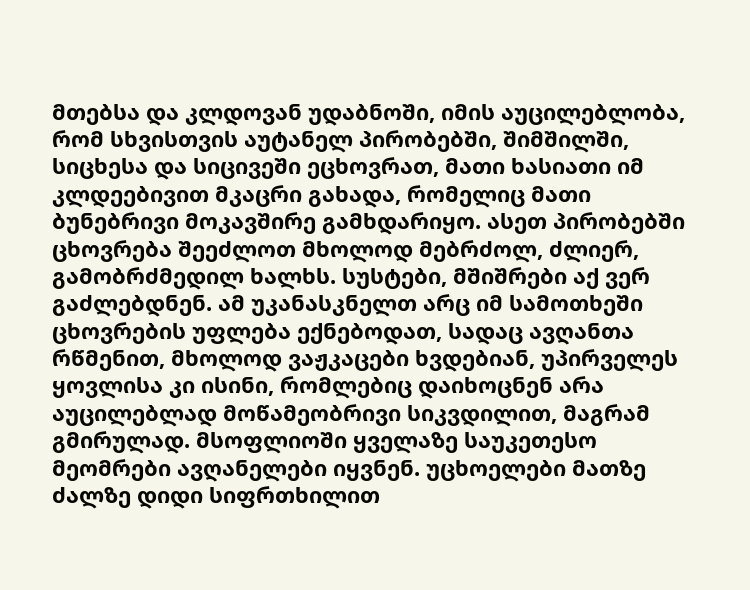მთებსა და კლდოვან უდაბნოში, იმის აუცილებლობა, რომ სხვისთვის აუტანელ პირობებში, შიმშილში, სიცხესა და სიცივეში ეცხოვრათ, მათი ხასიათი იმ კლდეებივით მკაცრი გახადა, რომელიც მათი ბუნებრივი მოკავშირე გამხდარიყო. ასეთ პირობებში ცხოვრება შეეძლოთ მხოლოდ მებრძოლ, ძლიერ, გამობრძმედილ ხალხს. სუსტები, მშიშრები აქ ვერ გაძლებდნენ. ამ უკანასკნელთ არც იმ სამოთხეში ცხოვრების უფლება ექნებოდათ, სადაც ავღანთა რწმენით, მხოლოდ ვაჟკაცები ხვდებიან, უპირველეს ყოვლისა კი ისინი, რომლებიც დაიხოცნენ არა აუცილებლად მოწამეობრივი სიკვდილით, მაგრამ გმირულად. მსოფლიოში ყველაზე საუკეთესო მეომრები ავღანელები იყვნენ. უცხოელები მათზე ძალზე დიდი სიფრთხილით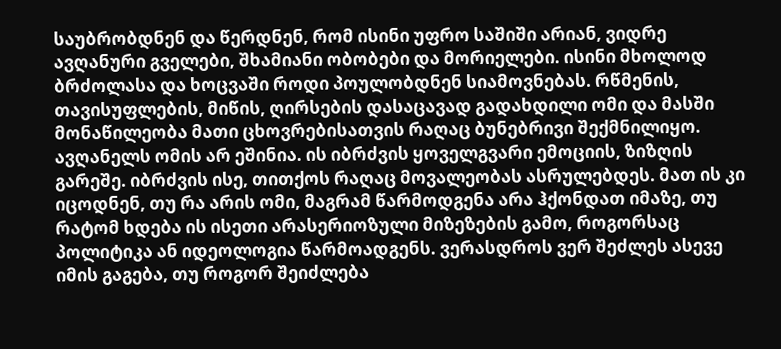საუბრობდნენ და წერდნენ, რომ ისინი უფრო საშიში არიან, ვიდრე ავღანური გველები, შხამიანი ობობები და მორიელები. ისინი მხოლოდ ბრძოლასა და ხოცვაში როდი პოულობდნენ სიამოვნებას. რწმენის, თავისუფლების, მიწის, ღირსების დასაცავად გადახდილი ომი და მასში მონაწილეობა მათი ცხოვრებისათვის რაღაც ბუნებრივი შექმნილიყო. ავღანელს ომის არ ეშინია. ის იბრძვის ყოველგვარი ემოციის, ზიზღის გარეშე. იბრძვის ისე, თითქოს რაღაც მოვალეობას ასრულებდეს. მათ ის კი იცოდნენ, თუ რა არის ომი, მაგრამ წარმოდგენა არა ჰქონდათ იმაზე, თუ რატომ ხდება ის ისეთი არასერიოზული მიზეზების გამო, როგორსაც პოლიტიკა ან იდეოლოგია წარმოადგენს. ვერასდროს ვერ შეძლეს ასევე იმის გაგება, თუ როგორ შეიძლება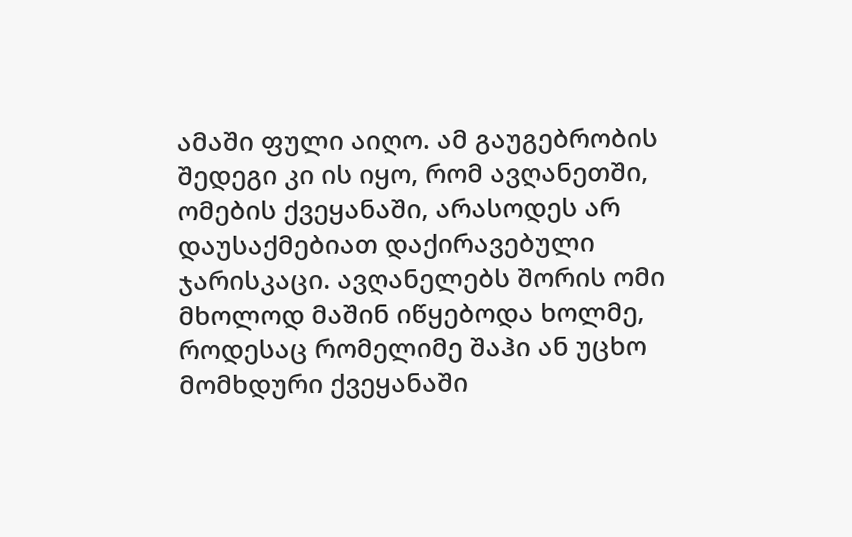ამაში ფული აიღო. ამ გაუგებრობის შედეგი კი ის იყო, რომ ავღანეთში, ომების ქვეყანაში, არასოდეს არ დაუსაქმებიათ დაქირავებული ჯარისკაცი. ავღანელებს შორის ომი მხოლოდ მაშინ იწყებოდა ხოლმე, როდესაც რომელიმე შაჰი ან უცხო მომხდური ქვეყანაში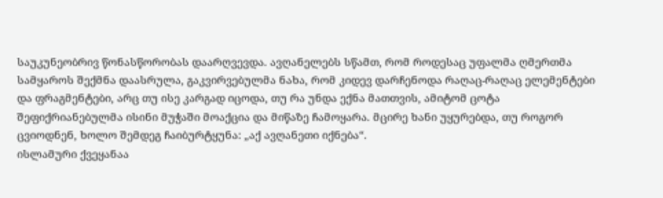საუკუნეობრივ წონასწორობას დაარღვევდა. ავღანელებს სწამთ, რომ როდესაც უფალმა ღმერთმა სამყაროს შექმნა დაასრულა, გაკვირვებულმა ნახა, რომ კიდევ დარჩენოდა რაღაც-რაღაც ელემენტები და ფრაგმენტები, არც თუ ისე კარგად იცოდა, თუ რა უნდა ექნა მათთვის, ამიტომ ცოტა შეფიქრიანებულმა ისინი მუჭაში მოაქცია და მიწაზე ჩამოყარა. მცირე ხანი უყურებდა, თუ როგორ ცვიოდნენ, ხოლო შემდეგ ჩაიბურტყუნა: „აქ ავღანეთი იქნება“.
ისლამური ქვეყანაა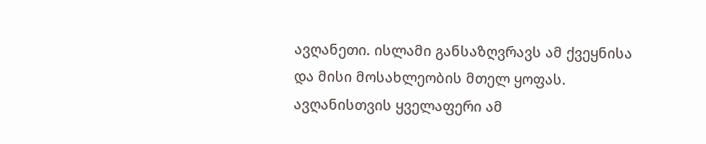ავღანეთი. ისლამი განსაზღვრავს ამ ქვეყნისა და მისი მოსახლეობის მთელ ყოფას. ავღანისთვის ყველაფერი ამ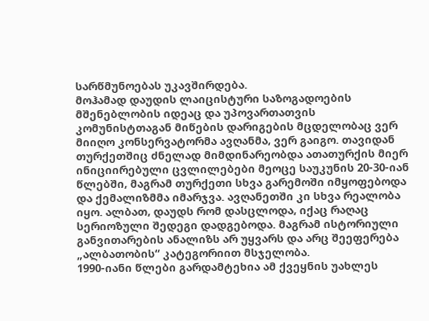სარწმუნოებას უკავშირდება.
მოჰამად დაუდის ლაიცისტური საზოგადოების მშენებლობის იდეაც და უპოვართათვის კომუნისტთაგან მიწების დარიგების მცდელობაც ვერ მიიღო კონსერვატორმა ავღანმა, ვერ გაიგო. თავიდან თურქეთშიც ძნელად მიმდინარეობდა ათათურქის მიერ ინიციირებული ცვლილებები მეოცე საუკუნის 20-30-იან წლებში, მაგრამ თურქეთი სხვა გარემოში იმყოფებოდა და ქემალიზმმა იმარჯვა. ავღანეთში კი სხვა რეალობა იყო. ალბათ, დაუდს რომ დასცლოდა, იქაც რაღაც სერიოზული შედეგი დადგებოდა. მაგრამ ისტორიული განვითარების ანალიზს არ უყვარს და არც შეეფერება „ალბათობის“ კატეგორიით მსჯელობა.
1990-იანი წლები გარდამტეხია ამ ქვეყნის უახლეს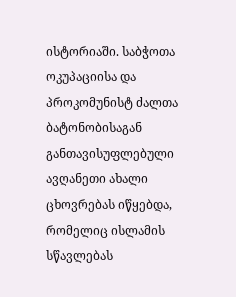ისტორიაში. საბჭოთა ოკუპაციისა და პროკომუნისტ ძალთა ბატონობისაგან განთავისუფლებული ავღანეთი ახალი ცხოვრებას იწყებდა, რომელიც ისლამის სწავლებას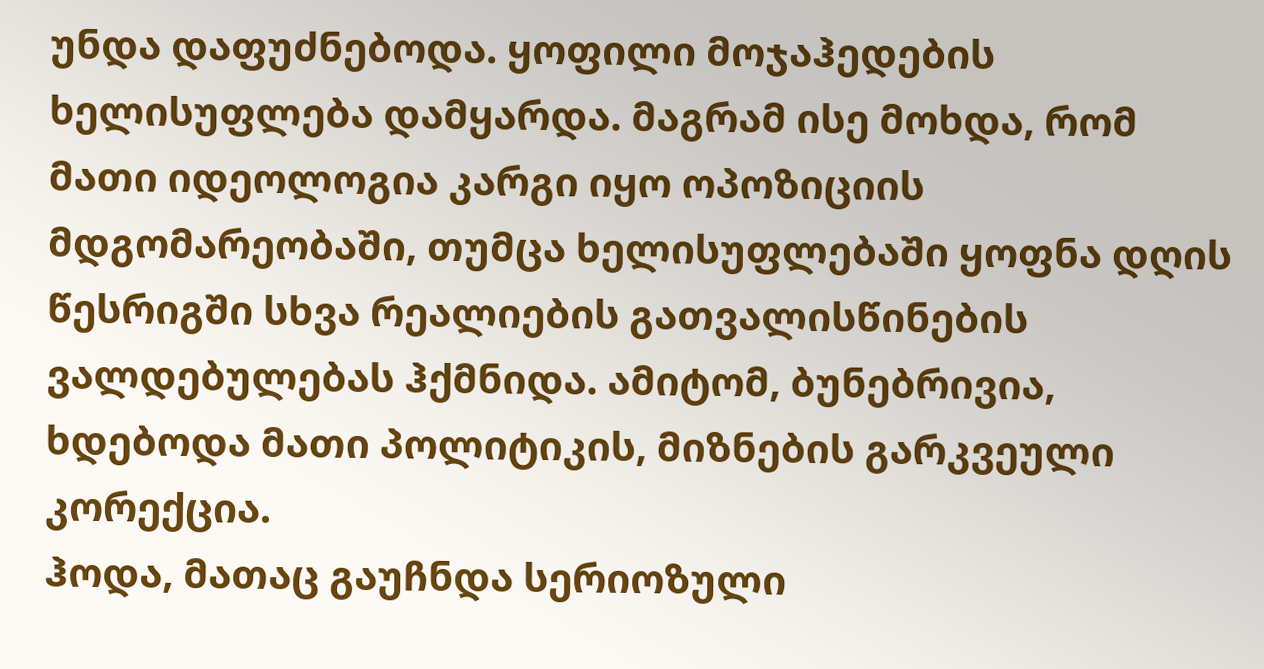უნდა დაფუძნებოდა. ყოფილი მოჯაჰედების ხელისუფლება დამყარდა. მაგრამ ისე მოხდა, რომ მათი იდეოლოგია კარგი იყო ოპოზიციის მდგომარეობაში, თუმცა ხელისუფლებაში ყოფნა დღის წესრიგში სხვა რეალიების გათვალისწინების ვალდებულებას ჰქმნიდა. ამიტომ, ბუნებრივია, ხდებოდა მათი პოლიტიკის, მიზნების გარკვეული კორექცია.
ჰოდა, მათაც გაუჩნდა სერიოზული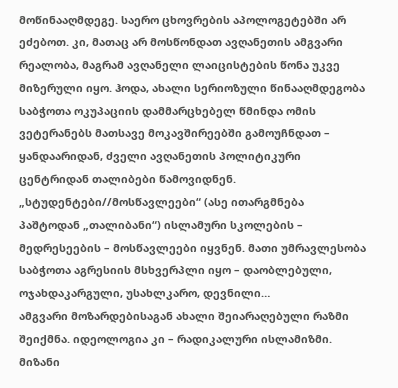მოწინააღმდეგე. საერო ცხოვრების აპოლოგეტებში არ ეძებოთ. კი, მათაც არ მოსწონდათ ავღანეთის ამგვარი რეალობა, მაგრამ ავღანელი ლაიცისტების წონა უკვე მიზერული იყო. ჰოდა, ახალი სერიოზული წინააღმდეგობა საბჭოთა ოკუპაციის დამმარცხებელ წმინდა ომის ვეტერანებს მათსავე მოკავშირეებში გამოუჩნდათ – ყანდაარიდან, ძველი ავღანეთის პოლიტიკური ცენტრიდან თალიბები წამოვიდნენ.
„სტუდენტები//მოსწავლეები“ (ასე ითარგმნება პაშტოდან „თალიბანი“) ისლამური სკოლების – მედრესეების – მოსწავლეები იყვნენ. მათი უმრავლესობა საბჭოთა აგრესიის მსხვერპლი იყო – დაობლებული, ოჯახდაკარგული, უსახლკარო, დევნილი…
ამგვარი მოზარდებისაგან ახალი შეიარაღებული რაზმი შეიქმნა. იდეოლოგია კი – რადიკალური ისლამიზმი. მიზანი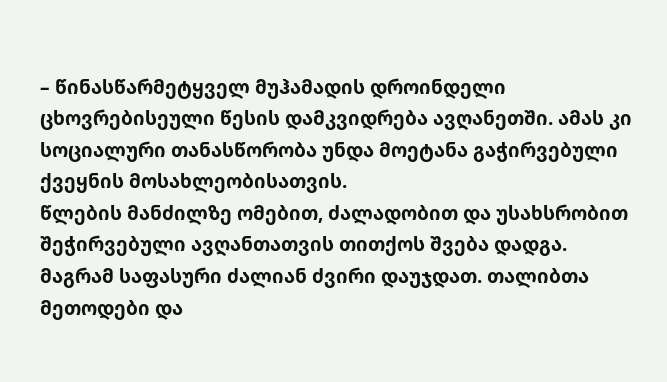– წინასწარმეტყველ მუჰამადის დროინდელი ცხოვრებისეული წესის დამკვიდრება ავღანეთში. ამას კი სოციალური თანასწორობა უნდა მოეტანა გაჭირვებული ქვეყნის მოსახლეობისათვის.
წლების მანძილზე ომებით, ძალადობით და უსახსრობით შეჭირვებული ავღანთათვის თითქოს შვება დადგა. მაგრამ საფასური ძალიან ძვირი დაუჯდათ. თალიბთა მეთოდები და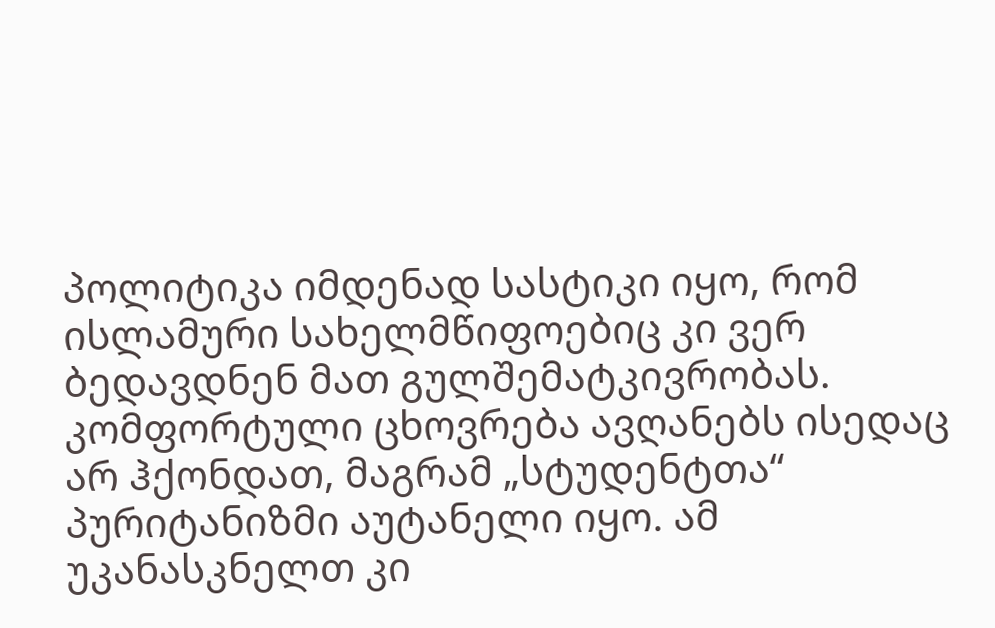პოლიტიკა იმდენად სასტიკი იყო, რომ ისლამური სახელმწიფოებიც კი ვერ ბედავდნენ მათ გულშემატკივრობას.
კომფორტული ცხოვრება ავღანებს ისედაც არ ჰქონდათ, მაგრამ „სტუდენტთა“ პურიტანიზმი აუტანელი იყო. ამ უკანასკნელთ კი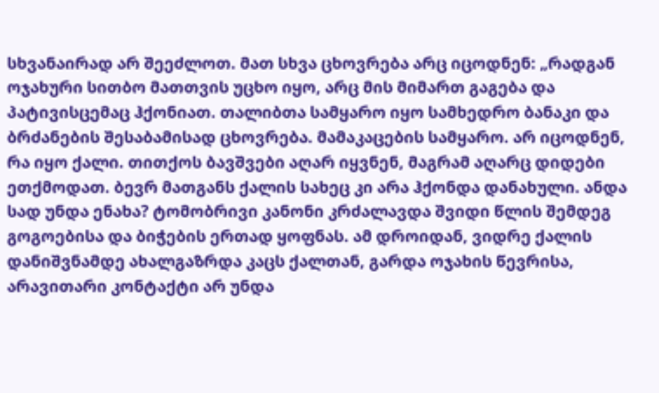სხვანაირად არ შეეძლოთ. მათ სხვა ცხოვრება არც იცოდნენ: „რადგან ოჯახური სითბო მათთვის უცხო იყო, არც მის მიმართ გაგება და პატივისცემაც ჰქონიათ. თალიბთა სამყარო იყო სამხედრო ბანაკი და ბრძანების შესაბამისად ცხოვრება. მამაკაცების სამყარო. არ იცოდნენ, რა იყო ქალი. თითქოს ბავშვები აღარ იყვნენ, მაგრამ აღარც დიდები ეთქმოდათ. ბევრ მათგანს ქალის სახეც კი არა ჰქონდა დანახული. ანდა სად უნდა ენახა? ტომობრივი კანონი კრძალავდა შვიდი წლის შემდეგ გოგოებისა და ბიჭების ერთად ყოფნას. ამ დროიდან, ვიდრე ქალის დანიშვნამდე ახალგაზრდა კაცს ქალთან, გარდა ოჯახის წევრისა, არავითარი კონტაქტი არ უნდა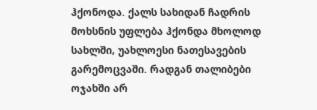ჰქონოდა. ქალს სახიდან ჩადრის მოხსნის უფლება ჰქონდა მხოლოდ სახლში, უახლოესი ნათესავების გარემოცვაში. რადგან თალიბები ოჯახში არ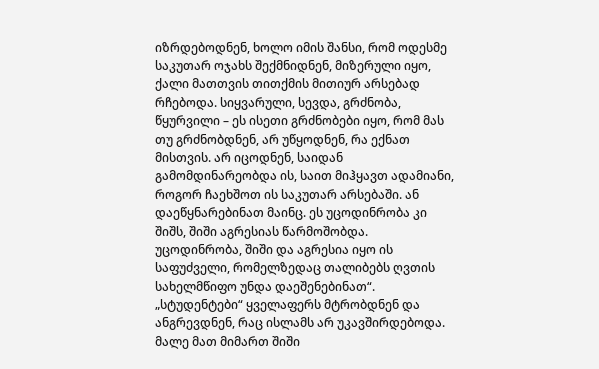იზრდებოდნენ, ხოლო იმის შანსი, რომ ოდესმე საკუთარ ოჯახს შექმნიდნენ, მიზერული იყო, ქალი მათთვის თითქმის მითიურ არსებად რჩებოდა. სიყვარული, სევდა, გრძნობა, წყურვილი – ეს ისეთი გრძნობები იყო, რომ მას თუ გრძნობდნენ, არ უწყოდნენ, რა ექნათ მისთვის. არ იცოდნენ, საიდან გამომდინარეობდა ის, საით მიჰყავთ ადამიანი, როგორ ჩაეხშოთ ის საკუთარ არსებაში. ან დაეწყნარებინათ მაინც. ეს უცოდინრობა კი შიშს, შიში აგრესიას წარმოშობდა. უცოდინრობა, შიში და აგრესია იყო ის საფუძველი, რომელზედაც თალიბებს ღვთის სახელმწიფო უნდა დაეშენებინათ“.
„სტუდენტები“ ყველაფერს მტრობდნენ და ანგრევდნენ, რაც ისლამს არ უკავშირდებოდა. მალე მათ მიმართ შიში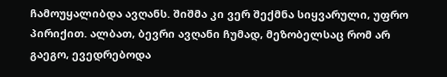ჩამოუყალიბდა ავღანს. შიშმა კი ვერ შექმნა სიყვარული, უფრო პირიქით. ალბათ, ბევრი ავღანი ჩუმად, მეზობელსაც რომ არ გაეგო, ევედრებოდა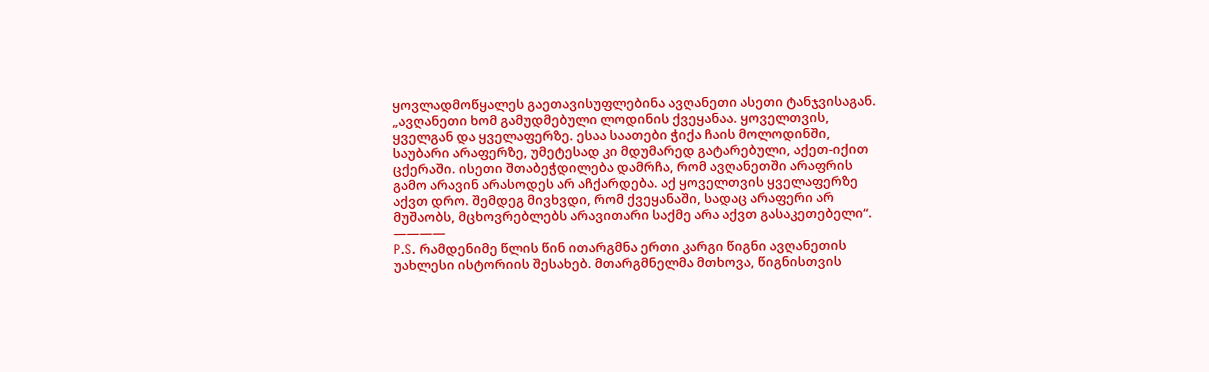ყოვლადმოწყალეს გაეთავისუფლებინა ავღანეთი ასეთი ტანჯვისაგან.
„ავღანეთი ხომ გამუდმებული ლოდინის ქვეყანაა. ყოველთვის, ყველგან და ყველაფერზე. ესაა საათები ჭიქა ჩაის მოლოდინში, საუბარი არაფერზე, უმეტესად კი მდუმარედ გატარებული, აქეთ-იქით ცქერაში. ისეთი შთაბეჭდილება დამრჩა, რომ ავღანეთში არაფრის გამო არავინ არასოდეს არ აჩქარდება. აქ ყოველთვის ყველაფერზე აქვთ დრო. შემდეგ მივხვდი, რომ ქვეყანაში, სადაც არაფერი არ მუშაობს, მცხოვრებლებს არავითარი საქმე არა აქვთ გასაკეთებელი“.
————
P.S. რამდენიმე წლის წინ ითარგმნა ერთი კარგი წიგნი ავღანეთის უახლესი ისტორიის შესახებ. მთარგმნელმა მთხოვა, წიგნისთვის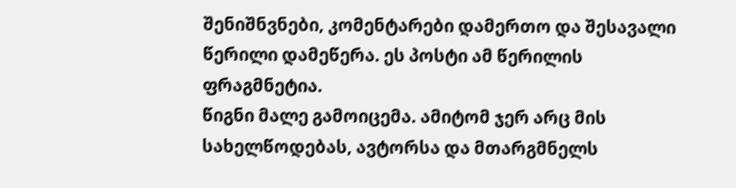შენიშნვნები, კომენტარები დამერთო და შესავალი წერილი დამეწერა. ეს პოსტი ამ წერილის ფრაგმნეტია.
წიგნი მალე გამოიცემა. ამიტომ ჯერ არც მის სახელწოდებას, ავტორსა და მთარგმნელს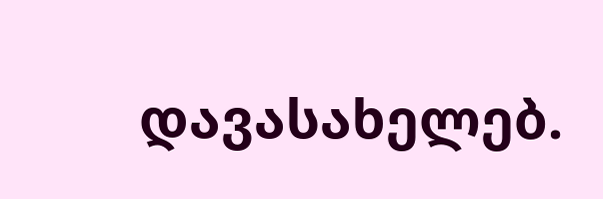დავასახელებ.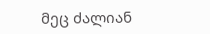მეც ძალიან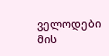ველოდები მის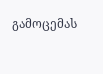გამოცემას